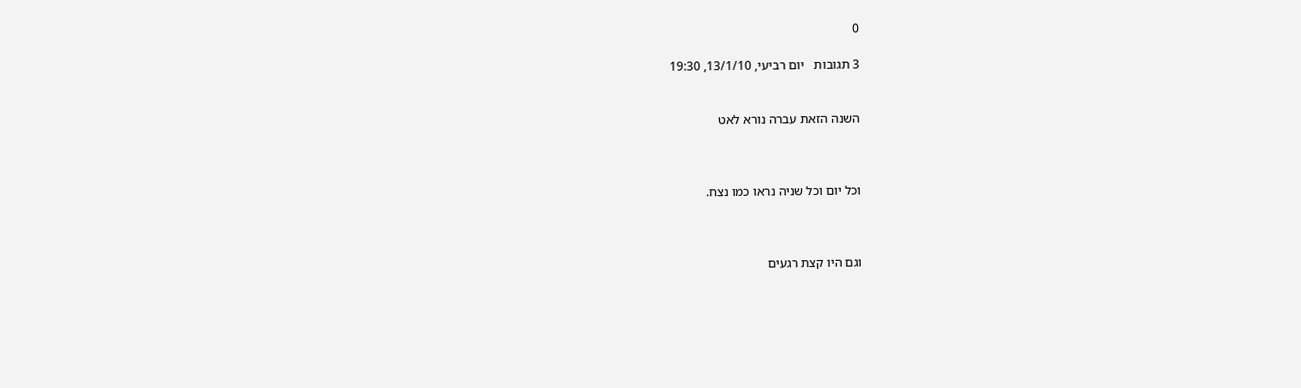0

3 תגובות   יום רביעי, 13/1/10, 19:30


השנה הזאת עברה נורא לאט



וכל יום וכל שניה נראו כמו נצח.



וגם היו קצת רגעים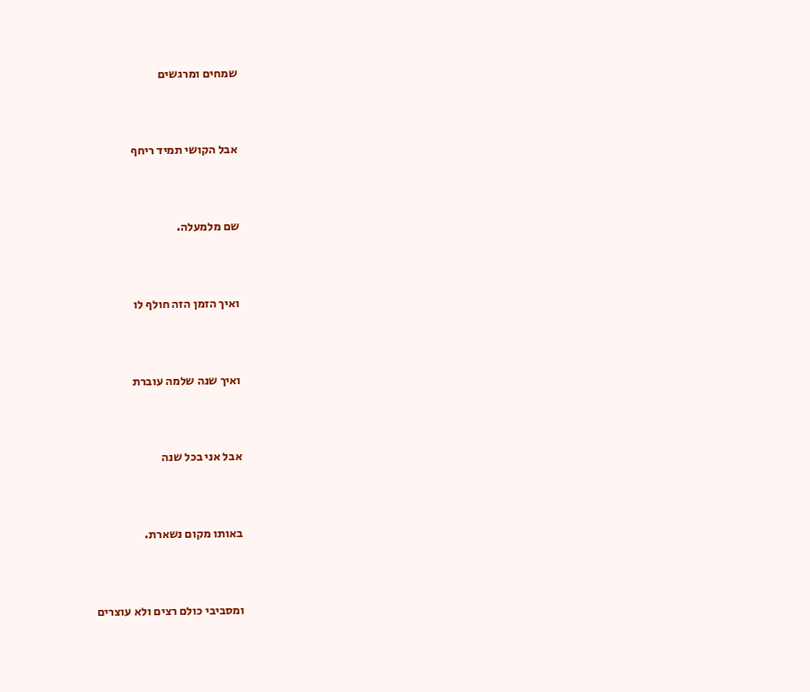שמחים ומרגשים



אבל הקושי תמיד ריחף



שם מלמעלה.



ואיך הזמן הזה חולף לו



ואיך שנה שלמה עוברת



אבל אני בכל שנה



באותו מקום נשארת.



ומסביבי כולם רצים ולא עוצרים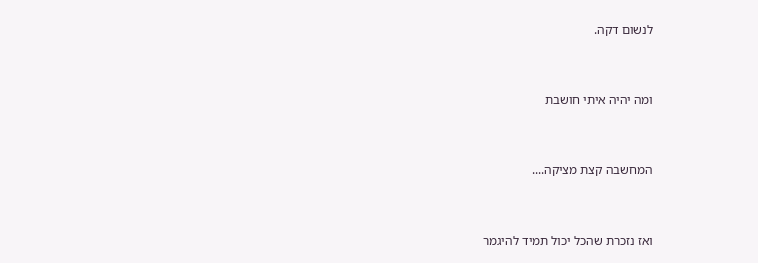לנשום דקה.



ומה יהיה איתי חושבת



המחשבה קצת מציקה....



ואז נזכרת שהכל יכול תמיד להיגמר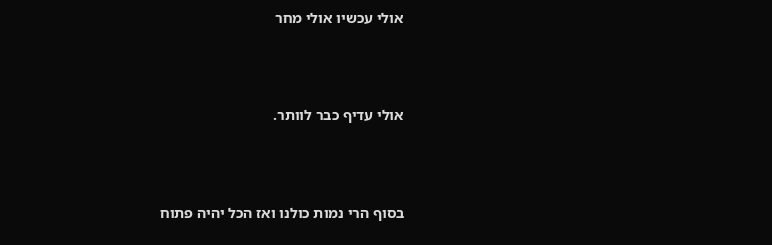אולי עכשיו אולי מחר



אולי עדיף כבר לוותר.



בסוף הרי נמות כולנו ואז הכל יהיה פתוח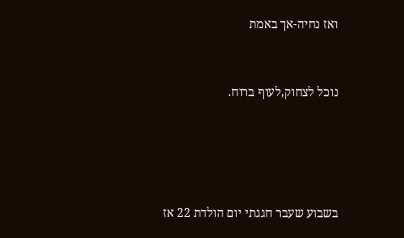ואז נחיה-אך באמת



נוכל לצחוק,לעוף ברוח.






בשבוע שעבר חגגתי יום הולדת 22 אז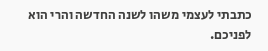כתבתי לעצמי משהו לשנה החדשה והרי הוא  לפניכם.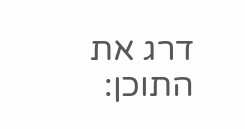דרג את התוכן: